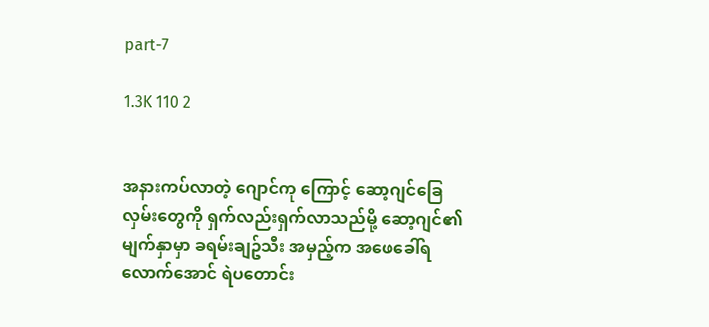part-7

1.3K 110 2


အနားကပ်လာတဲ့ ဂျောင်ကု ကြောင့် ဆော့ဂျင်ခြေလှမ်းတွေကို ရှက်လည်းရှက်လာသည်မို့ ဆော့ဂျင်၏မျက်နှာမှာ ခရမ်းချဥ်သီး အမှည့်က အဖေခေါ်ရလောက်အောင် ရဲပတောင်း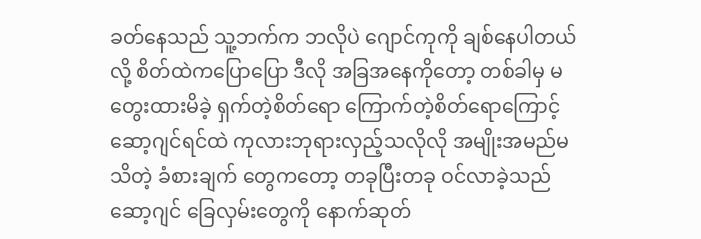ခတ်နေသည် သူ့ဘက်က ဘလိုပဲ ဂျောင်ကုကို ချစ်နေပါတယ်လို့ စိတ်ထဲကပြောပြော ဒီလို အခြအနေကိုတော့ တစ်ခါမှ မတွေးထားမိခဲ့ ရှက်တဲ့စိတ်ရော ကြောက်တဲ့စိတ်ရောကြောင့် ဆော့ဂျင်ရင်ထဲ ကုလားဘုရားလှည့်သလိုလို အမျိုးအမည်မသိတဲ့ ခံစားချက် တွေကတော့ တခုပြီးတခု ဝင်လာခဲ့သည်
ဆော့ဂျင် ခြေလှမ်းတွေကို နောက်ဆုတ်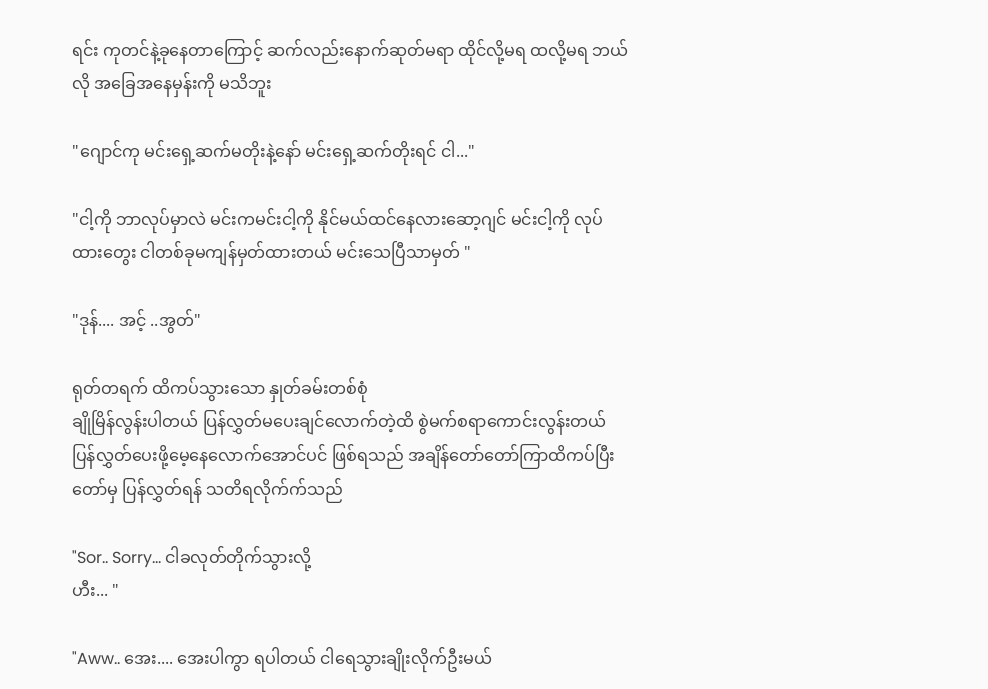ရင်း ကုတင်နဲ့ခုနေတာကြောင့် ဆက်လည်းနောက်ဆုတ်မရာ ထိုင်လို့မရ ထလို့မရ ဘယ်လို အခြေအနေမှန်းကို မသိဘူး

"ဂျောင်ကု မင်းရှေ့ဆက်မတိုးနဲ့နော် မင်းရှေ့ဆက်တိုးရင် ငါ..."

"ငါ့ကို ဘာလုပ်မှာလဲ မင်းကမင်းငါ့ကို နိုင်မယ်ထင်နေလားဆော့ဂျင် မင်းငါ့ကို လုပ်ထားတွေး ငါတစ်ခုမကျန်မှတ်ထားတယ် မင်းသေပြီသာမှတ် "

"ဒုန်.... အင့် ..အွတ်"

ရုတ်တရက် ထိကပ်သွားသော နှုတ်ခမ်းတစ်စုံ
ချိုမြိန်လွန်းပါတယ် ပြန်လွှတ်မပေးချင်လောက်တဲ့ထိ စွဲမက်စရာကောင်းလွန်းတယ်
ပြန်လွှတ်ပေးဖို့မေ့နေလောက်အောင်ပင် ဖြစ်ရသည် အချိန်တော်တော်ကြာထိကပ်ပြီးတော်မှ ပြန်လွှတ်ရန် သတိရလိုက်က်သည်

"Sor.. Sorry... ငါခလုတ်တိုက်သွားလို့
ဟီး... "

"Aww.. အေး.... အေးပါကွာ ရပါတယ် ငါရေသွားချိုးလိုက်ဦးမယ်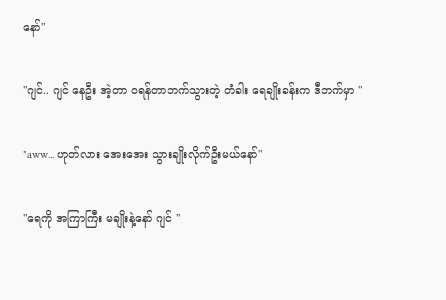နော်"

"ဂျင်.. ဂျင် နေဦး အဲ့တာ ဝရန်တာဘက်သွားတဲ့ တံခါး ရေချိုးခန်းက ဒီဘက်မှာ "

"aww... ဟုတ်လား အေးအေး သွားချိုးလိုက်ဦးမယ်နော်"

"ရေကို အကြာကြီး မချိုးနဲ့နော် ဂျင် "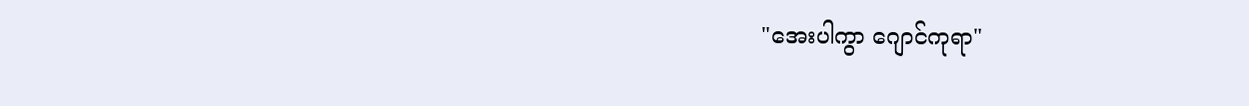"အေးပါကွာ ဂျောင်ကုရာ"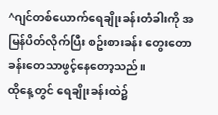^ဂျင်တစ်ယောက်ရေချိုးခန်းတံခါးကို အမြန်ပိတ်လိုက်ပြီး စဥ်းစားခန်း တွေးတောခန်းတေသာဖွင့်နေတော့သည်။
ထိုနေ့တွင် ရေချိုးခန်းထဲ၌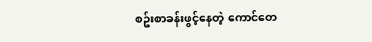စဥ်းစာခန်းဖွင့်နေတဲ့ ကောင်တေ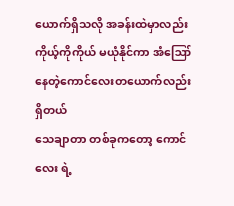ယောက်ရှိသလို အခန်းထဲမှာလည်း ကိုယ့်ကိုကိုယ် မယုံနိုင်ကာ အံဪနေတဲ့ကောင်လေးတယောက်လည်းရှိတယ်
သေချာတာ တစ်ခုကတော့ ကောင်လေး ရဲ့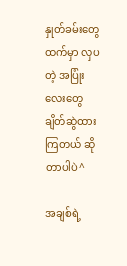နှုတ်ခမ်းတွေထက်မှာ လှပတဲ့ အပြုံးလေးတွေ ချိတ်ဆွဲထားကြတယ် ဆိုတာပါပဲ^

အချစ်ရဲ့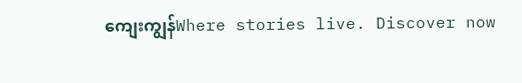ကျေးကျွန်Where stories live. Discover now